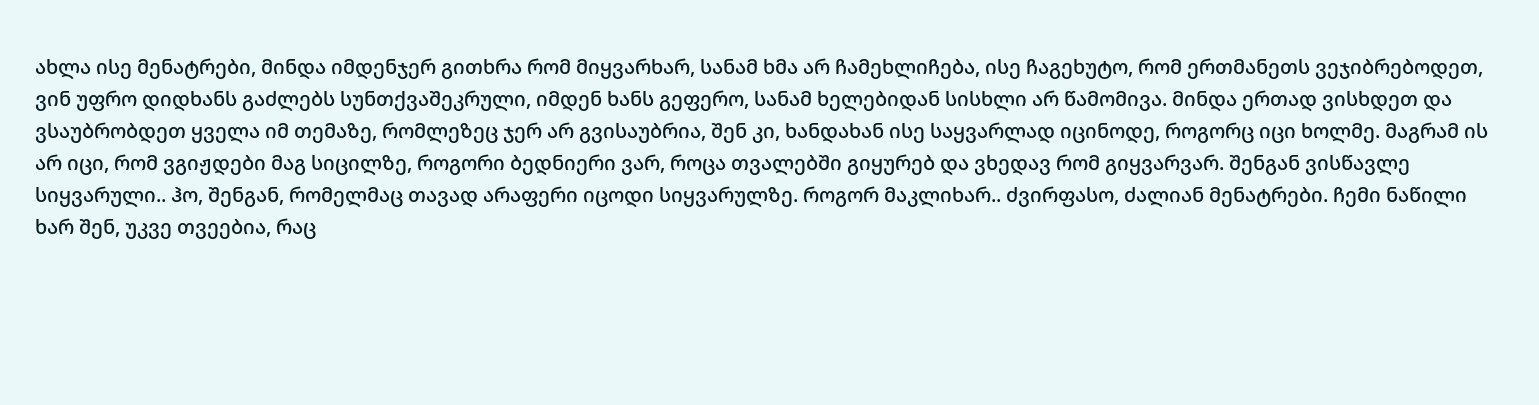ახლა ისე მენატრები, მინდა იმდენჯერ გითხრა რომ მიყვარხარ, სანამ ხმა არ ჩამეხლიჩება, ისე ჩაგეხუტო, რომ ერთმანეთს ვეჯიბრებოდეთ, ვინ უფრო დიდხანს გაძლებს სუნთქვაშეკრული, იმდენ ხანს გეფერო, სანამ ხელებიდან სისხლი არ წამომივა. მინდა ერთად ვისხდეთ და ვსაუბრობდეთ ყველა იმ თემაზე, რომლეზეც ჯერ არ გვისაუბრია, შენ კი, ხანდახან ისე საყვარლად იცინოდე, როგორც იცი ხოლმე. მაგრამ ის არ იცი, რომ ვგიჟდები მაგ სიცილზე, როგორი ბედნიერი ვარ, როცა თვალებში გიყურებ და ვხედავ რომ გიყვარვარ. შენგან ვისწავლე სიყვარული.. ჰო, შენგან, რომელმაც თავად არაფერი იცოდი სიყვარულზე. როგორ მაკლიხარ.. ძვირფასო, ძალიან მენატრები. ჩემი ნაწილი ხარ შენ, უკვე თვეებია, რაც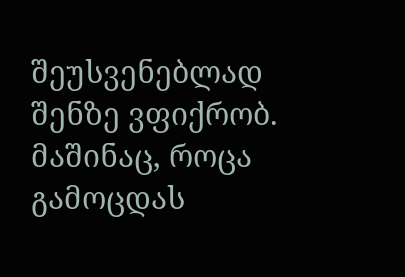შეუსვენებლად შენზე ვფიქრობ. მაშინაც, როცა გამოცდას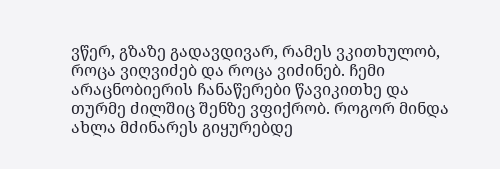ვწერ, გზაზე გადავდივარ, რამეს ვკითხულობ, როცა ვიღვიძებ და როცა ვიძინებ. ჩემი არაცნობიერის ჩანაწერები წავიკითხე და თურმე ძილშიც შენზე ვფიქრობ. როგორ მინდა ახლა მძინარეს გიყურებდე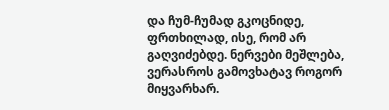და ჩუმ-ჩუმად გკოცნიდე, ფრთხილად, ისე, რომ არ გაღვიძებდე. ნერვები მეშლება, ვერასროს გამოვხატავ როგორ მიყვარხარ.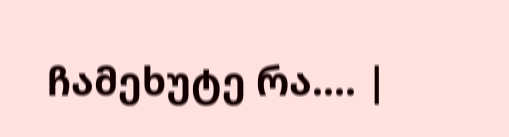ჩამეხუტე რა.... |